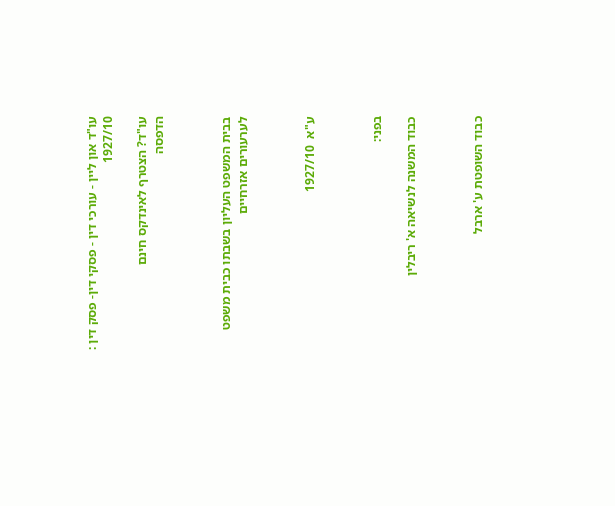עו"ד און ליין - עורכי דין - פסקי דין- פסק דין : 1927/10

עו"ד? הצטרף לאינדקס חינם
הדפסה



בבית המשפט העליון בשבתו כבית משפט לערעורים אזרחיים



ע"א  1927/10



בפני:

כבוד המשנה לנשיאה א' ריבלין



כבוד השופטת ע' ארבל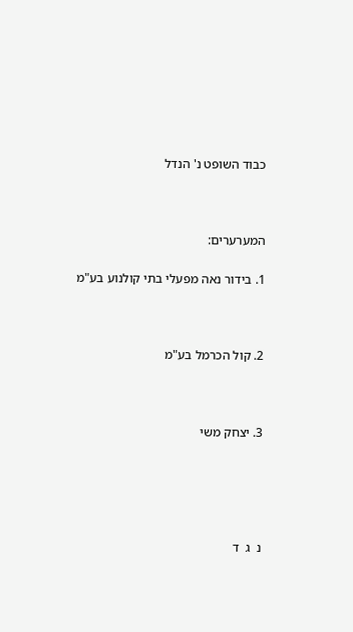כבוד השופט נ' הנדל



המערערים:

1. בידור נאה מפעלי בתי קולנוע בע"מ



2. קול הכרמל בע"מ



3. יצחק משי





נ  ג  ד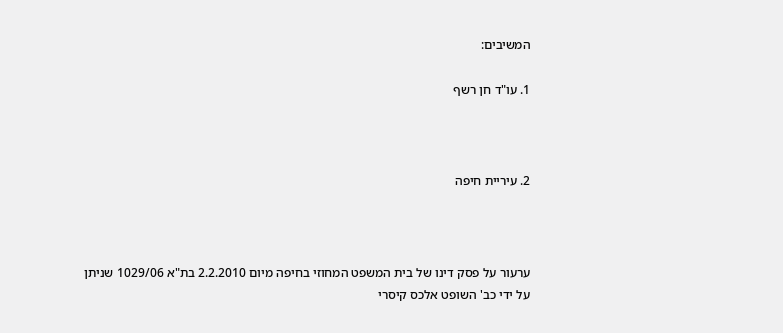המשיבים:

1. עו"ד חן רשף



2. עיריית חיפה



ערעור על פסק דינו של בית המשפט המחוזי בחיפה מיום 2.2.2010 בת"א 1029/06 שניתן על ידי כב' השופט אלכס קיסרי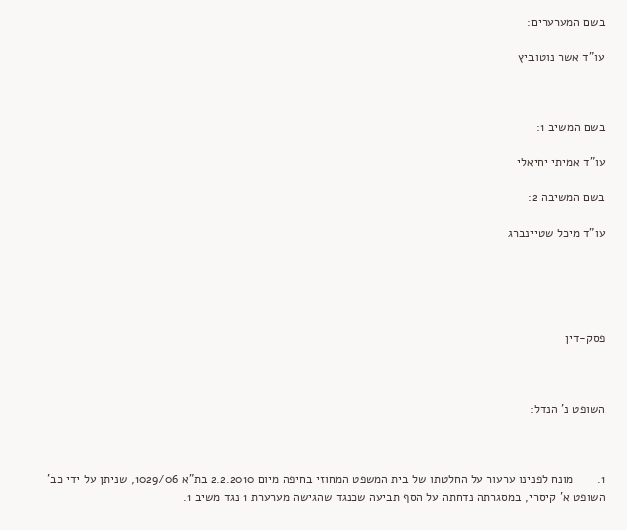בשם המערערים:

עו"ד אשר נוטוביץ



בשם המשיב 1:

עו"ד אמיתי יחיאלי

בשם המשיבה 2:

עו"ד מיכל שטיינברג





פסק-דין



השופט נ' הנדל:



1.       מונח לפנינו ערעור על החלטתו של בית המשפט המחוזי בחיפה מיום 2.2.2010 בת"א 1029/06, שניתן על ידי כב' השופט א' קיסרי, במסגרתה נדחתה על הסף תביעה שכנגד שהגישה מערערת 1 נגד משיב 1.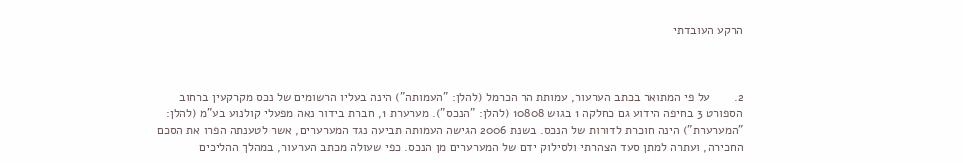הרקע העובדתי



2.       על פי המתואר בכתב הערעור, עמותת הר הכרמל (להלן: "העמותה") הינה בעליו הרשומים של נכס מקרקעין ברחוב הספורט 3 בחיפה הידוע גם כחלקה 1 בגוש 10808 (להלן: "הנכס"). מערערת 1, חברת בידור נאה מפעלי קולנוע בע"מ (להלן: "המערערת") הינה חוכרת לדורות של הנכס. בשנת 2006 הגישה העמותה תביעה נגד המערערים, אשר לטענתה הפרו את הסכם החכירה, ועתרה למתן סעד הצהרתי ולסילוק ידם של המערערים מן הנכס. כפי שעולה מכתב הערעור, במהלך ההליכים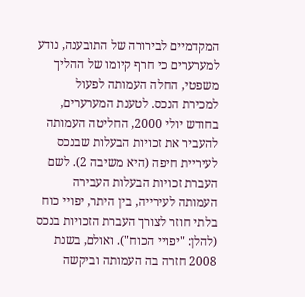המקדמיים לבירורה של התובענה, נודע למערערים כי חרף קיומו של ההליך משפטי, החלה העמותה לפעול למכירת הנכס. לטענת המערערים, בחודש יולי 2000, החליטה העמותה להעביר את זכויות הבעלות שבנכס לעיריית חיפה (היא משיבה 2). לשם העברת זכויות הבעלות העבירה העמותה לעירייה, בין היתר, יפויי כוח בלתי חוזר לצורך העברת הזכויות בנכס (להלן: "יפויי הכוח"). ואולם, בשנת 2008 חזרה בה העמותה וביקשה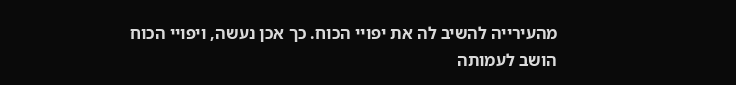מהעירייה להשיב לה את יפויי הכוח. כך אכן נעשה, ויפויי הכוח הושב לעמותה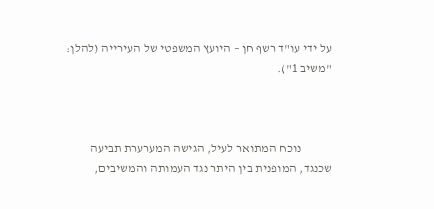על ידי עו"ד רשף חן – היועץ המשפטי של העירייה (להלן: "משיב 1").



            נוכח המתואר לעיל, הגישה המערערת תביעה שכנגד, המופנית בין היתר נגד העמותה והמשיבים,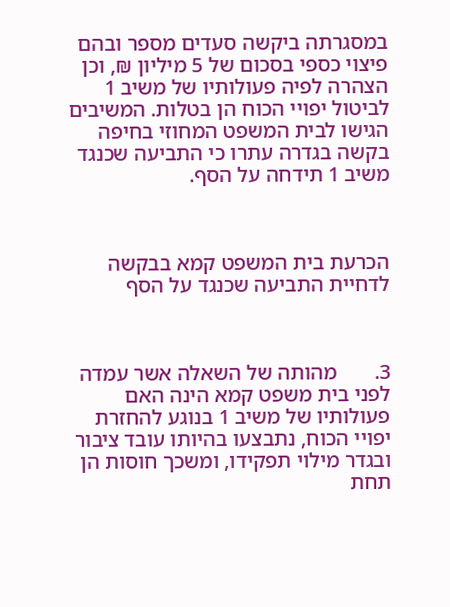במסגרתה ביקשה סעדים מספר ובהם פיצוי כספי בסכום של 5 מיליון ₪, וכן הצהרה לפיה פעולותיו של משיב 1 לביטול יפויי הכוח הן בטלות. המשיבים הגישו לבית המשפט המחוזי בחיפה בקשה בגדרה עתרו כי התביעה שכנגד משיב 1 תידחה על הסף.



הכרעת בית המשפט קמא בבקשה לדחיית התביעה שכנגד על הסף



3.       מהותה של השאלה אשר עמדה לפני בית משפט קמא הינה האם פעולותיו של משיב 1 בנוגע להחזרת יפויי הכוח, נתבצעו בהיותו עובד ציבור ובגדר מילוי תפקידו, ומשכך חוסות הן תחת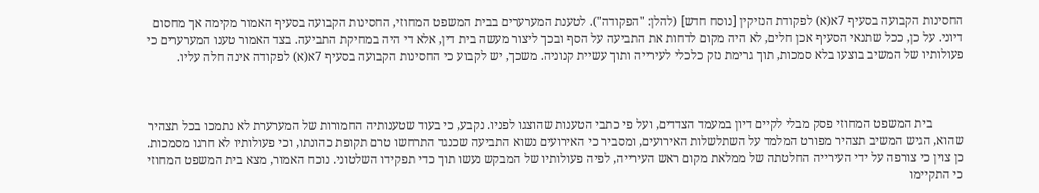החסינות הקבועה בסעיף 7א(א) לפקודת הנזיקין [נוסח חדש] (להלן: "הפקודה"). לטענת המערערים בבית המשפט המחוזי, החסינות הקבועה בסעיף האמור מקימה אך מחסום דיוני. על כן, ככל שתנאי הסעיף אכן חלים, לא היה מקום לדחות את התביעה על הסף ובכך ליצור מעשה בית דין, אלא די היה במחיקת התביעה. בצד האמור טענו המערערים כי  פעולותיו של המשיב בוצעו בלא סמכות, תוך גרימת נזק כלכלי לעירייה ותוך עשיית קנוניה. משכך, יש לקבוע כי החסינות הקבועה בסעיף 7א(א) לפקודה אינה חלה עליו.



          בית המשפט המחוזי פסק מבלי לקיים דיון במעמד הצדדים, ועל פי כתבי הטענות שהוצגו לפניו. נקבע, כי בעוד שטענותיה החמורות של המערערת לא נתמכו בכל תצהיר שהוא, הגיש המשיב תצהיר מפורט המלמד על השתלשלות האירועים, ומסביר כי האירועים נשוא התביעה שכנגד התרחשו טרם תקופת כהונתו, וכי פעולותיו לא חרגו מסמכות. כן צוין כי צורפה על ידי העירייה החלטתה של ממלאת מקום ראש העירייה, לפיה פעולותיו של המבקש נעשו תוך כדי תפקידו השלטוני. נוכח האמור, מצא בית המשפט המחוזי כי התקיימו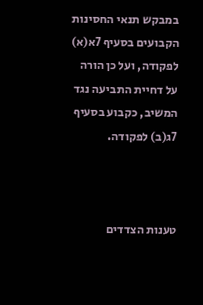במבקש תנאי החסינות הקבועים בסעיף 7א(א) לפקודה, ועל כן הורה על דחיית התביעה נגד המשיב, כקבוע בסעיף 7ג(ב) לפקודה.



טענות הצדדים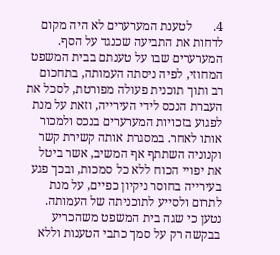4.       לטענת המערערים לא היה מקום לדחות את התביעה שכנגד על הסף. המערערים שבו על טענתם בבית המשפט המחוזי, לפיה ניסתה העמותה, בתחכום רב ותוך תוכנית פעולה מפורטת, לסכל את העברת הנכס לידי העירייה, וזאת על מנת לפגוע בזכויות המערערים בנכס ולמכור אותו לאחר. במסגרת אותה קשירת קשר וקנוניה השתתף אף המשיב, אשר ביטל את יפויי הכוח ללא כל סמכות, ובכך פגע בעירייה בחוסר ניקיון כפיים, על מנת לתרום ולסייע לתוכניתה של העמותה. נטען כי שגה בית המשפט משהכריע בבקשה רק על סמך כתבי הטענות וללא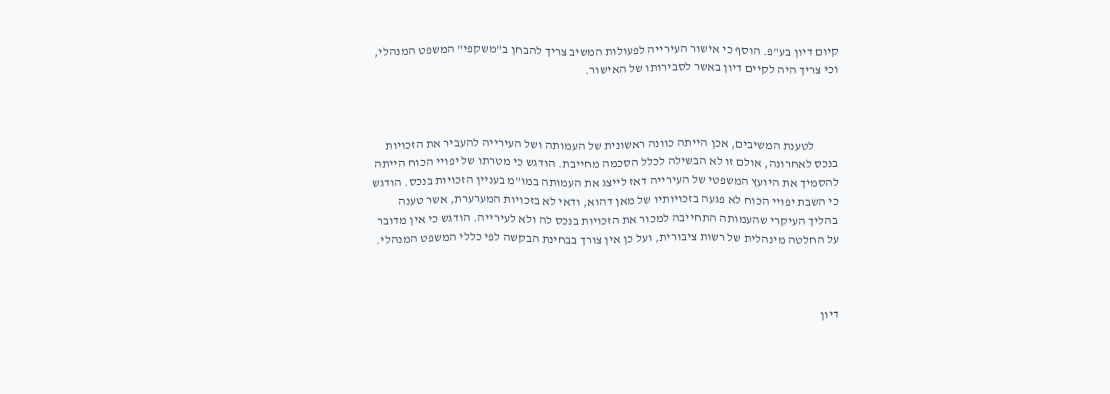קיום דיון בע"פ. הוסף כי אישור העירייה לפעולות המשיב צריך להבחן ב"משקפי" המשפט המנהלי, וכי צריך היה לקיים דיון באשר לסבירותו של האישור.



          לטענת המשיבים, אכן הייתה כוונה ראשונית של העמותה ושל העירייה להעביר את הזכויות בנכס לאחרונה, אולם זו לא הבשילה לכלל הסכמה מחייבת. הודגש כי מטרתו של יפויי הכוח הייתה להסמיך את היועץ המשפטי של העירייה דאז לייצג את העמותה במו"מ בעניין הזכויות בנכס. הודגש כי השבת יפויי הכוח לא פגעה בזכויותיו של מאן דהוא, ודאי לא בזכויות המערערת, אשר טענה בהליך העיקרי שהעמותה התחייבה למכור את הזכויות בנכס לה ולא לעירייה. הודגש כי אין מדובר על החלטה מינהלית של רשות ציבורית, ועל כן אין צורך בבחינת הבקשה לפי כללי המשפט המנהלי.



דיון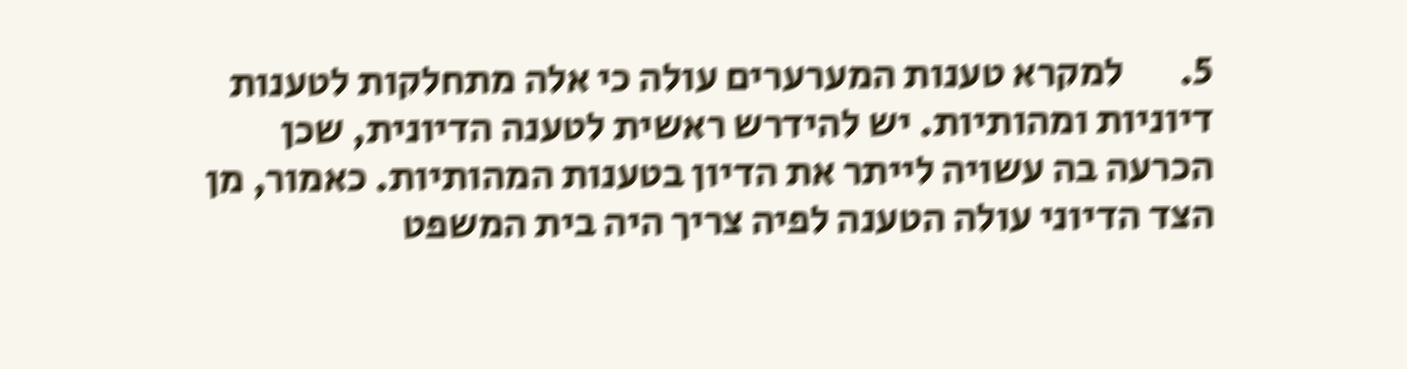5.       למקרא טענות המערערים עולה כי אלה מתחלקות לטענות דיוניות ומהותיות. יש להידרש ראשית לטענה הדיונית, שכן הכרעה בה עשויה לייתר את הדיון בטענות המהותיות. כאמור, מן הצד הדיוני עולה הטענה לפיה צריך היה בית המשפט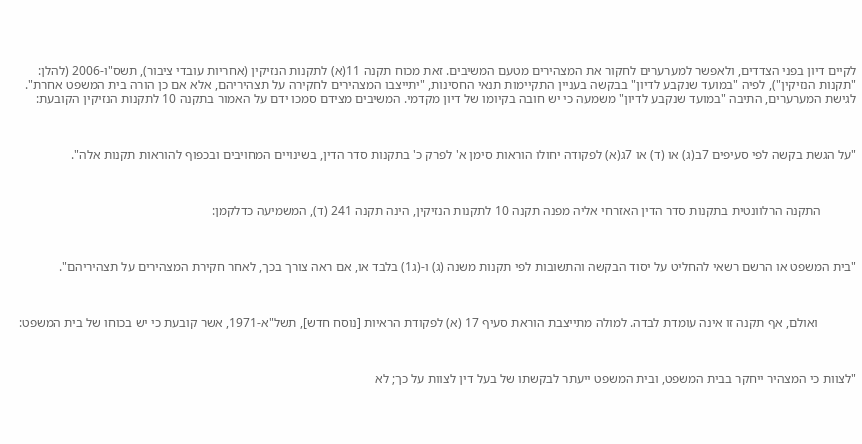לקיים דיון בפני הצדדים, ולאפשר למערערים לחקור את המצהירים מטעם המשיבים. זאת מכוח תקנה 11(א) לתקנות הנזיקין (אחריות עובדי ציבור), תשס"ו-2006 (להלן: "תקנות הנזיקין"), לפיה "במועד שנקבע לדיון" בבקשה בעניין התקיימות תנאי החסינות, "יתייצבו המצהירים לחקירה על תצהיריהם, אלא אם כן הורה בית המשפט אחרת". לגישת המערערים, התיבה "במועד שנקבע לדיון" משמעה כי יש חובה בקיומו של דיון מקדמי. המשיבים מצידם סמכו ידם על האמור בתקנה 10 לתקנות הנזיקין הקובעת:



"על הגשת בקשה לפי סעיפים 7ב(ג) או (ד) או 7ג(א) לפקודה יחולו הוראות סימן א' לפרק כ' בתקנות סדר הדין, בשינויים המחויבים ובכפוף להוראות תקנות אלה".



           התקנה הרלוונטית בתקנות סדר הדין האזרחי אליה מפנה תקנה 10 לתקנות הנזיקין, הינה תקנה 241 (ד), המשמיעה כדלקמן:



"בית המשפט או הרשם רשאי להחליט על יסוד הבקשה והתשובות לפי תקנות משנה (ג) ו-(ג1) בלבד או, אם ראה צורך בכך, לאחר חקירת המצהירים על תצהיריהם".



            ואולם, אף תקנה זו אינה עומדת לבדה. למולה מתייצבת הוראת סעיף 17 (א) לפקודת הראיות [נוסח חדש], תשל"א-1971, אשר קובעת כי יש בכוחו של בית המשפט:



"לצוות כי המצהיר ייחקר בבית המשפט, ובית המשפט ייעתר לבקשתו של בעל דין לצוות על כך; לא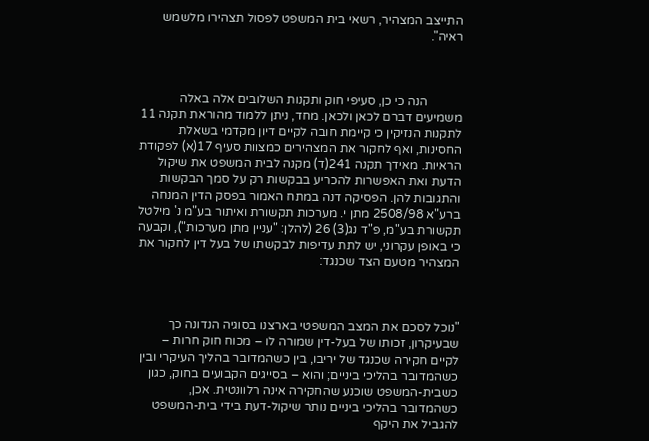התייצב המצהיר, רשאי בית המשפט לפסול תצהירו מלשמש ראיה".



           הנה כי כן, סעיפי חוק ותקנות השלובים אלה באלה משמיעים דברם לכאן ולכאן. מחד, ניתן ללמוד מהוראת תקנה 11 לתקנות הנזיקין כי קיימת חובה לקיים דיון מקדמי בשאלת החסינות, ואף לחקור את המצהירים כמצוות סעיף 17(א) לפקודת הראיות. מאידך תקנה 241(ד) מקנה לבית המשפט את שיקול הדעת ואת האפשרות להכריע בבקשות רק על סמך הבקשות והתגובות להן. הפסיקה דנה במתח האמור בפסק הדין המנחה ברע"א 2508/98 מתן י. מערכות תקשורת ואיתור בע"מ נ' מילטל תקשורת בע"מ, פ"ד נג(3) 26 (להלן: "עניין מתן מערכות"), וקבעה כי באופן עקרוני, יש לתת עדיפות לבקשתו של בעל דין לחקור את המצהיר מטעם הצד שכנגד:



"נוכל לסכם את המצב המשפטי בארצנו בסוגיה הנדונה כך שבעיקרון, זכותו של בעל-דין שמורה לו – מכוח חוק חרות – לקיים חקירה שכנגד של יריבו, בין כשהמדובר בהליך העיקרי ובין כשהמדובר בהליכי ביניים; והוא – בסייגים הקבועים בחוק, כגון כשבית-המשפט שוכנע שהחקירה אינה רלוונטית. אכן, כשהמדובר בהליכי ביניים נותר שיקול-דעת בידי בית-המשפט להגביל את היקף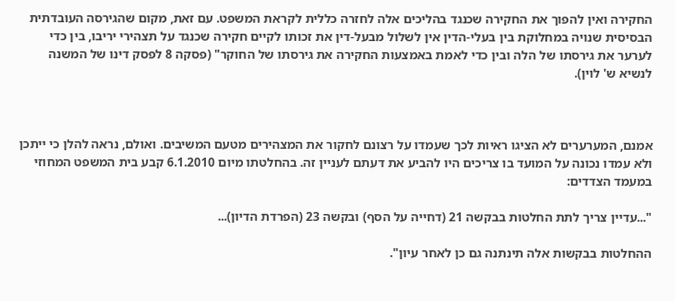החקירה ואין להפוך את החקירה שכנגד בהליכים אלה לחזרה כללית לקראת המשפט. עם זאת, מקום שהגירסה העובדתית הבסיסית שנויה במחלוקת בין בעלי-הדין אין לשלול מבעל-דין את זכותו לקיים חקירה שכנגד על תצהירי יריבו, בין כדי לערער את גירסתו של הלה ובין כדי לאמת באמצעות החקירה את גירסתו של החוקר" (פסקה 8 לפסק דינו של המשנה לנשיא ש' לוין).



אמנם, המערערים לא הציגו ראיות לכך שעמדו על רצונם לחקור את המצהירים מטעם המשיבים. ואולם, נראה להלן כי ייתכן ולא עמדו נכונה על המועד בו צריכים היו להביע את דעתם לעניין זה. בהחלטתו מיום 6.1.2010 קבע בית המשפט המחוזי במעמד הצדדים:

"...עדיין צריך לתת החלטות בבקשה 21 (דחייה על הסף) ובקשה 23 (הפרדת הדיון)...

ההחלטות בבקשות אלה תינתנה גם כן לאחר עיון".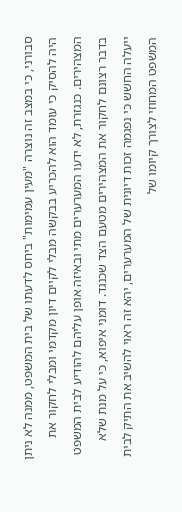סבורני, כי במצב זה נוצרה "מעין עמימות" ביחס לדעתו של בית המשפט, ממנה לא ניתן היה להסיק כי עומד הוא להכריע בבקשה מבלי לקיים דיון מקדמי ומבלי לחקור את המצהירים. כנגזרת, לא ידעו המערערים מתי ובאיזה אופן עליהם להודיע לבית המשפט בדבר רצונם לחקור את המצהירים מטעם הצד שכנגד. דומני איפוא, כי על מנת שלא ייעלה החשש כי נפגמה זכות דיונית של המערערים, יהא זה ראוי להשיב את התיק לבית המשפט המחוזי לצורך קיומו של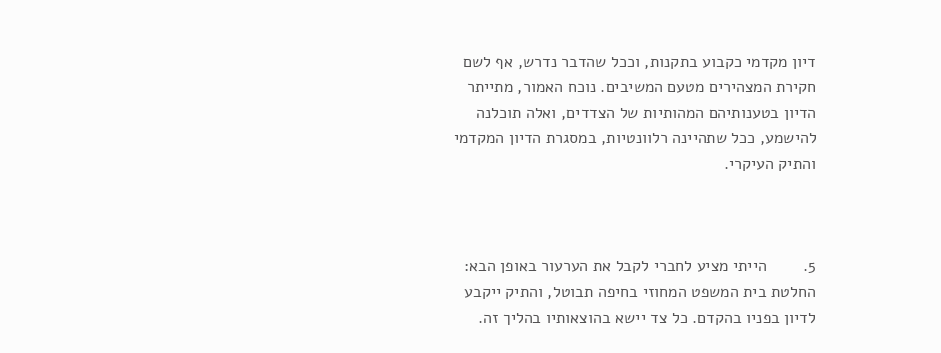דיון מקדמי כקבוע בתקנות, וככל שהדבר נדרש, אף לשם חקירת המצהירים מטעם המשיבים. נוכח האמור, מתייתר הדיון בטענותיהם המהותיות של הצדדים, ואלה תוכלנה להישמע, ככל שתהיינה רלוונטיות, במסגרת הדיון המקדמי והתיק העיקרי.



5.        הייתי מציע לחברי לקבל את הערעור באופן הבא: החלטת בית המשפט המחוזי בחיפה תבוטל, והתיק ייקבע לדיון בפניו בהקדם. כל צד יישא בהוצאותיו בהליך זה.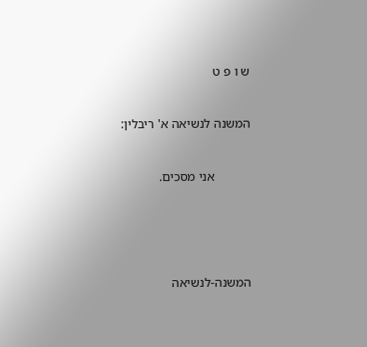ש ו פ ט



המשנה לנשיאה א' ריבלין:



           אני מסכים.







המשנה-לנשיאה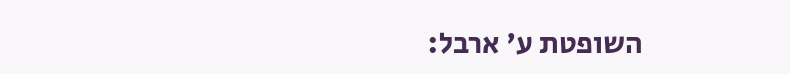השופטת ע' ארבל: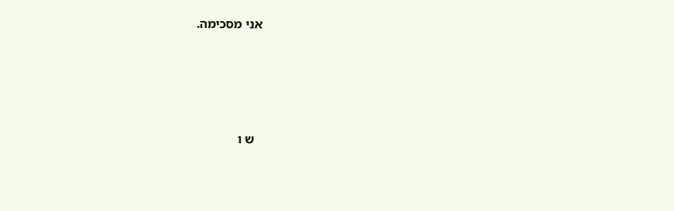אני מסכימה.







  ש ו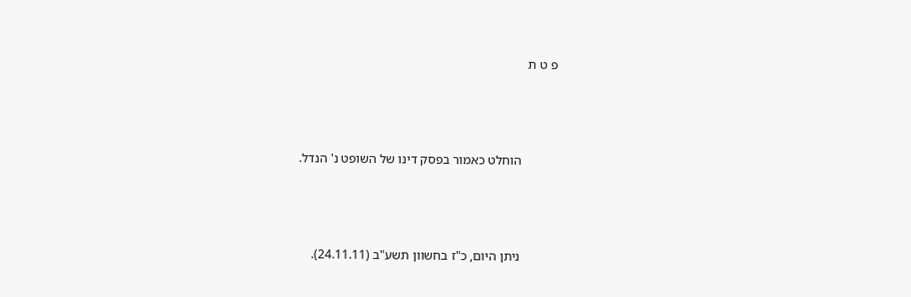פ ט ת



           הוחלט כאמור בפסק דינו של השופט נ' הנדל.



           ניתן היום, כ"ז בחשוון תשע"ב (24.11.11).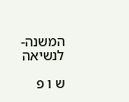המשנה-לנשיאה

ש ו פ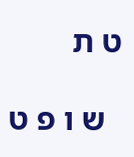ט ת

  ש ו פ ט